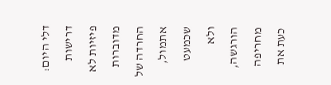דלי היום: דרישות פיזיות לא מדוברות
החרדה של אתמול, שכמעט ולא הורגשה, מחריפה כעת את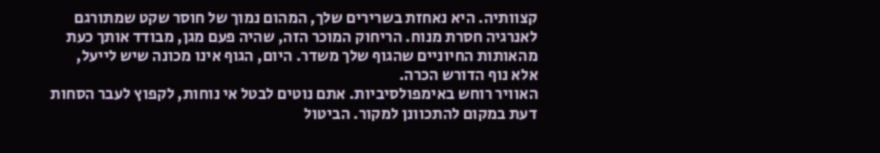קצוותיה. היא נאחזת בשרירים שלך, המהום נמוך של חוסר שקט שמתורגם לאנרגיה חסרת מנוח. הריחוק המוכר הזה, שהיה פעם מגן, מבודד אותך כעת מהאותות החיוניים שהגוף שלך משדר. היום, הגוף אינו מכונה שיש לייעל, אלא נוף הדורש הכרה.
האוויר רוחש באימפולסיביות. אתם נוטים לבטל אי נוחות, לקפוץ לעבר הסחות דעת במקום להתכוונן למקור. הביטול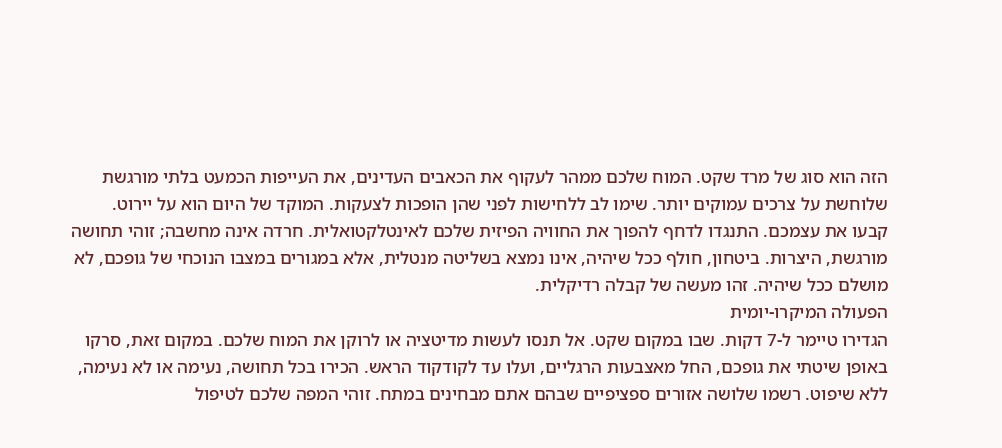הזה הוא סוג של מרד שקט. המוח שלכם ממהר לעקוף את הכאבים העדינים, את העייפות הכמעט בלתי מורגשת שלוחשת על צרכים עמוקים יותר. שימו לב ללחישות לפני שהן הופכות לצעקות. המוקד של היום הוא על יירוט.
קבעו את עצמכם. התנגדו לדחף להפוך את החוויה הפיזית שלכם לאינטלקטואלית. חרדה אינה מחשבה; זוהי תחושה מורגשת, היצרות. ביטחון, חולף ככל שיהיה, אינו נמצא בשליטה מנטלית, אלא במגורים במצבו הנוכחי של גופכם, לא מושלם ככל שיהיה. זהו מעשה של קבלה רדיקלית.
הפעולה המיקרו-יומית
הגדירו טיימר ל-7 דקות. שבו במקום שקט. אל תנסו לעשות מדיטציה או לרוקן את המוח שלכם. במקום זאת, סרקו באופן שיטתי את גופכם, החל מאצבעות הרגליים, ועלו עד לקודקוד הראש. הכירו בכל תחושה, נעימה או לא נעימה, ללא שיפוט. רשמו שלושה אזורים ספציפיים שבהם אתם מבחינים במתח. זוהי המפה שלכם לטיפול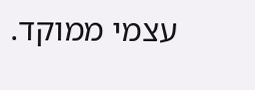עצמי ממוקד.